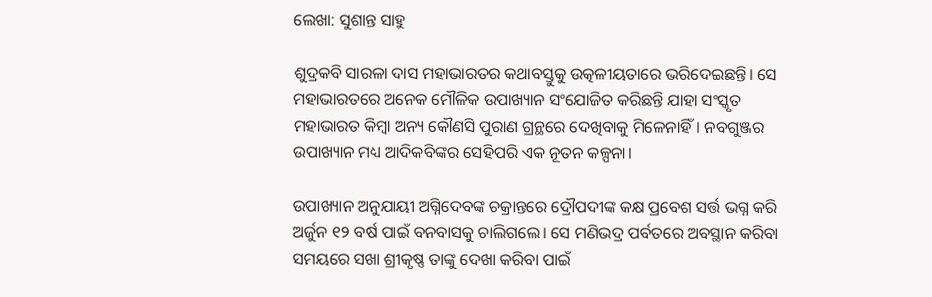ଲେଖା: ସୁଶାନ୍ତ ସାହୁ

ଶୁଦ୍ରକବି ସାରଳା ଦାସ ମହାଭାରତର କଥାବସ୍ତୁକୁ ଉତ୍କଳୀୟତାରେ ଭରିଦେଇଛନ୍ତି। ସେ ମହାଭାରତରେ ଅନେକ ମୌଳିକ ଉପାଖ୍ୟାନ ସଂଯୋଜିତ କରିଛନ୍ତି ଯାହା ସଂସ୍କୃତ ମହାଭାରତ କିମ୍ବା ଅନ୍ୟ କୌଣସି ପୁରାଣ ଗ୍ରନ୍ଥରେ ଦେଖିବାକୁ ମିଳେନାହିଁ। ନବଗୁଞ୍ଜର ଉପାଖ୍ୟାନ ମଧ୍ୟ ଆଦିକବିଙ୍କର ସେହିପରି ଏକ ନୂତନ କଳ୍ପନା।

ଉପାଖ୍ୟାନ ଅନୁଯାୟୀ ଅଗ୍ନିଦେବଙ୍କ ଚକ୍ରାନ୍ତରେ ଦ୍ରୌପଦୀଙ୍କ କକ୍ଷ ପ୍ରବେଶ ସର୍ତ୍ତ ଭଗ୍ନ କରି ଅର୍ଜୁନ ୧୨ ବର୍ଷ ପାଇଁ ବନବାସକୁ ଚାଲିଗଲେ। ସେ ମଣିଭଦ୍ର ପର୍ବତରେ ଅବସ୍ଥାନ କରିବା ସମୟରେ ସଖା ଶ୍ରୀକୃଷ୍ଣ ତାଙ୍କୁ ଦେଖା କରିବା ପାଇଁ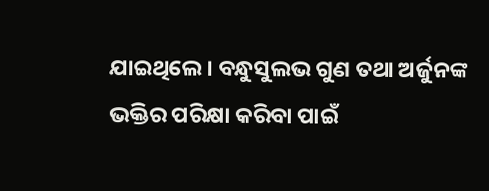ଯାଇଥିଲେ। ବନ୍ଧୁସୁଲଭ ଗୁଣ ତଥା ଅର୍ଜୁନଙ୍କ ଭକ୍ତିର ପରିକ୍ଷା କରିବା ପାଇଁ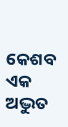କେଶବ ଏକ ଅଦ୍ଭୁତ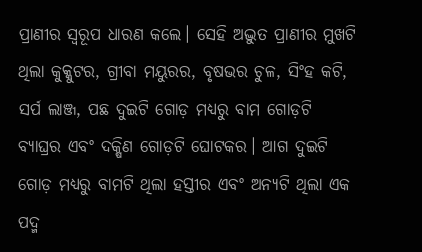ପ୍ରାଣୀର ସ୍ବରୂପ ଧାରଣ କଲେ। ସେହି ଅଦ୍ଭୁତ ପ୍ରାଣୀର ମୁଖଟି ଥିଲା କୁକ୍କୁଟର, ଗ୍ରୀବା ମୟୁରର, ବୃଷଭର ଚୁଳ, ସିଂହ କଟି, ସର୍ପ ଲାଞ୍ଜ, ପଛ ଦୁଇଟି ଗୋଡ଼ ମଧ୍ୟରୁ ବାମ ଗୋଡ଼ଟି ବ୍ୟାଘ୍ରର ଏବଂ ଦକ୍ଷିଣ ଗୋଡ଼ଟି ଘୋଟକର। ଆଗ ଦୁଇଟି ଗୋଡ଼ ମଧ୍ୟରୁ ବାମଟି ଥିଲା ହସ୍ତୀର ଏବଂ ଅନ୍ୟଟି ଥିଲା ଏକ ପଦ୍ମ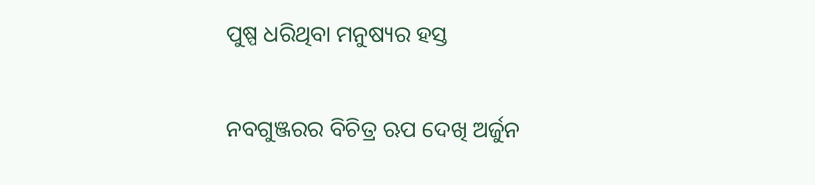ପୁଷ୍ପ ଧରିଥିବା ମନୁଷ୍ୟର ହସ୍ତ

ନବଗୁଞ୍ଜରର ବିଚିତ୍ର ଋପ ଦେଖି ଅର୍ଜୁନ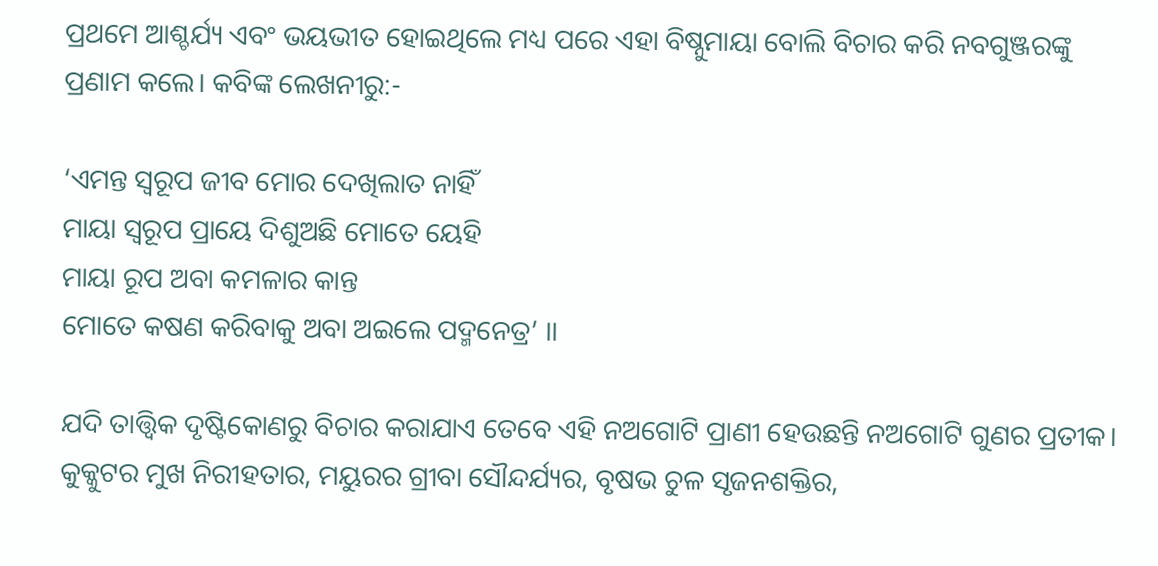ପ୍ରଥମେ ଆଶ୍ଚର୍ଯ୍ୟ ଏବଂ ଭୟଭୀତ ହୋଇଥିଲେ ମଧ୍ୟ ପରେ ଏହା ବିଷ୍ନୁମାୟା ବୋଲି ବିଚାର କରି ନବଗୁଞ୍ଜରଙ୍କୁ ପ୍ରଣାମ କଲେ। କବିଙ୍କ ଲେଖନୀରୁ:-

‘ଏମନ୍ତ ସ୍ୱରୂପ ଜୀବ ମୋର ଦେଖିଲାତ ନାହିଁ
ମାୟା ସ୍ବରୂପ ପ୍ରାୟେ ଦିଶୁଅଛି ମୋତେ ୟେହି
ମାୟା ରୂପ ଅବା କମଳାର କାନ୍ତ
ମୋତେ କଷଣ କରିବାକୁ ଅବା ଅଇଲେ ପଦ୍ମନେତ୍ର’ ।।

ଯଦି ତାତ୍ତ୍ବିକ ଦୃଷ୍ଟିକୋଣରୁ ବିଚାର କରାଯାଏ ତେବେ ଏହି ନଅଗୋଟି ପ୍ରାଣୀ ହେଉଛନ୍ତି ନଅଗୋଟି ଗୁଣର ପ୍ରତୀକ। କୁକ୍କୁଟର ମୁଖ ନିରୀହତାର, ମୟୁରର ଗ୍ରୀବା ସୌନ୍ଦର୍ଯ୍ୟର, ବୃଷଭ ଚୁଳ ସୃଜନଶକ୍ତିର,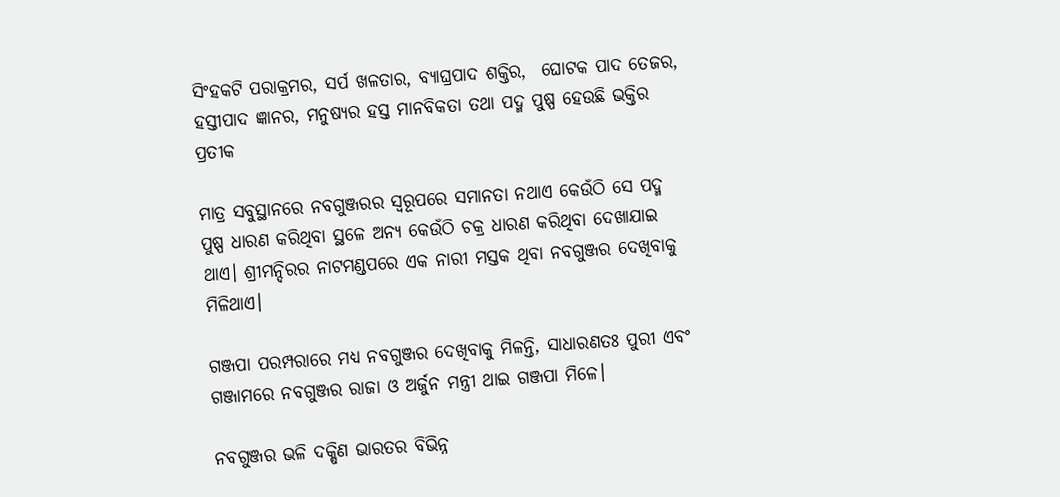ସିଂହକଟି ପରାକ୍ରମର, ସର୍ପ ଖଳତାର, ବ୍ୟାଘ୍ରପାଦ ଶକ୍ତିର,  ଘୋଟକ ପାଦ ତେଜର, ହସ୍ତୀପାଦ ଜ୍ଞାନର, ମନୁଷ୍ୟର ହସ୍ତ ମାନବିକତା ତଥା ପଦ୍ମ ପୁଷ୍ପ ହେଉଛି ଭକ୍ତିର ପ୍ରତୀକ

ମାତ୍ର ସବୁସ୍ଥାନରେ ନବଗୁଞ୍ଜରର ସ୍ବରୂପରେ ସମାନତା ନଥାଏ କେଉଁଠି ସେ ପଦ୍ମ ପୁଷ୍ପ ଧାରଣ କରିଥିବା ସ୍ଥଳେ ଅନ୍ୟ କେଉଁଠି ଚକ୍ର ଧାରଣ କରିଥିବା ଦେଖାଯାଇ ଥାଏ। ଶ୍ରୀମନ୍ଦିରର ନାଟମଣ୍ଡପରେ ଏକ ନାରୀ ମସ୍ତକ ଥିବା ନବଗୁଞ୍ଜର ଦେଖିବାକୁ ମିଳିଥାଏ।

ଗଞ୍ଜପା ପରମ୍ପରାରେ ମଧ୍ୟ ନବଗୁଞ୍ଜର ଦେଖିବାକୁ ମିଳନ୍ତି, ସାଧାରଣତଃ ପୁରୀ ଏବଂ ଗଞ୍ଜାମରେ ନବଗୁଞ୍ଜର ରାଜା ଓ ଅର୍ଜୁନ ମନ୍ତ୍ରୀ ଥାଇ ଗଞ୍ଜପା ମିଳେ।

ନବଗୁଞ୍ଜର ଭଳି ଦକ୍ଷିଣ ଭାରତର ବିଭିନ୍ନ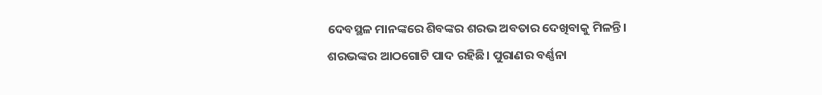ଦେବସ୍ଥଳ ମାନଙ୍କରେ ଶିବଙ୍କର ଶରଭ ଅବତାର ଦେଖିବାକୁ ମିଳନ୍ତି। ଶରଭଙ୍କର ଆଠଗୋଟି ପାଦ ରହିଛି। ପୁରାଣର ବର୍ଣ୍ଣନା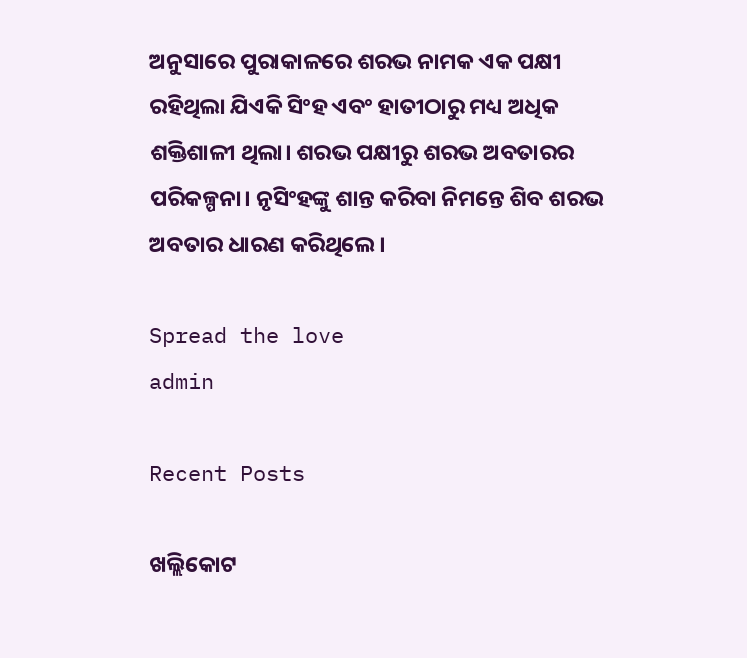ଅନୁସାରେ ପୁରାକାଳରେ ଶରଭ ନାମକ ଏକ ପକ୍ଷୀ ରହିଥିଲା ଯିଏକି ସିଂହ ଏବଂ ହାତୀଠାରୁ ମଧ୍ୟ ଅଧିକ ଶକ୍ତିଶାଳୀ ଥିଲା। ଶରଭ ପକ୍ଷୀରୁ ଶରଭ ଅବତାରର ପରିକଳ୍ପନା। ନୃସିଂହଙ୍କୁ ଶାନ୍ତ କରିବା ନିମନ୍ତେ ଶିବ ଶରଭ ଅବତାର ଧାରଣ କରିଥିଲେ।

Spread the love
admin

Recent Posts

ଖଲ୍ଲିକୋଟ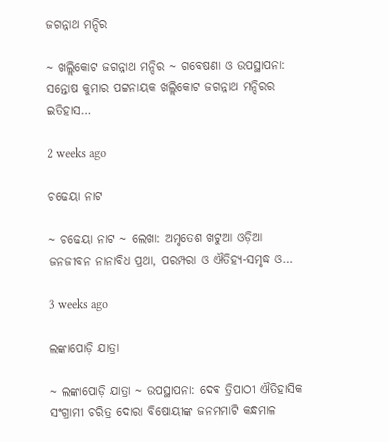ଜଗନ୍ନାଥ ମନ୍ଦିର

~ ଖଲ୍ଲିକୋଟ ଜଗନ୍ନାଥ ମନ୍ଦିର ~ ଗବେଷଣା ଓ ଉପସ୍ଥାପନା: ସନ୍ତୋଷ କୁମାର ପଟ୍ଟନାୟକ ଖଲ୍ଲିକୋଟ ଜଗନ୍ନାଥ ମନ୍ଦିରର ଇତିହାସ…

2 weeks ago

ଚଢେୟା ନାଟ

~ ଚଢେୟା ନାଟ ~ ଲେଖା: ଅମୃତେଶ ଖଟୁଆ ଓଡ଼ିଆ ଜନଜୀବନ ନାନାବିଧ ପ୍ରଥା, ପରମ୍ପରା ଓ ଐତିହ୍ୟ-ସମୃଦ୍ଧ ଓ…

3 weeks ago

ଲଙ୍କାପୋଡ଼ି ଯାତ୍ରା

~ ଲଙ୍କାପୋଡ଼ି ଯାତ୍ରା ~ ଉପସ୍ଥାପନା: ଦେଵ ତ୍ରିପାଠୀ ଐତିହାସିକ ସଂଗ୍ରାମୀ ଚରିତ୍ର ଦୋରା ବିଷୋୟୀଙ୍କ ଜନମମାଟି କନ୍ଧମାଳ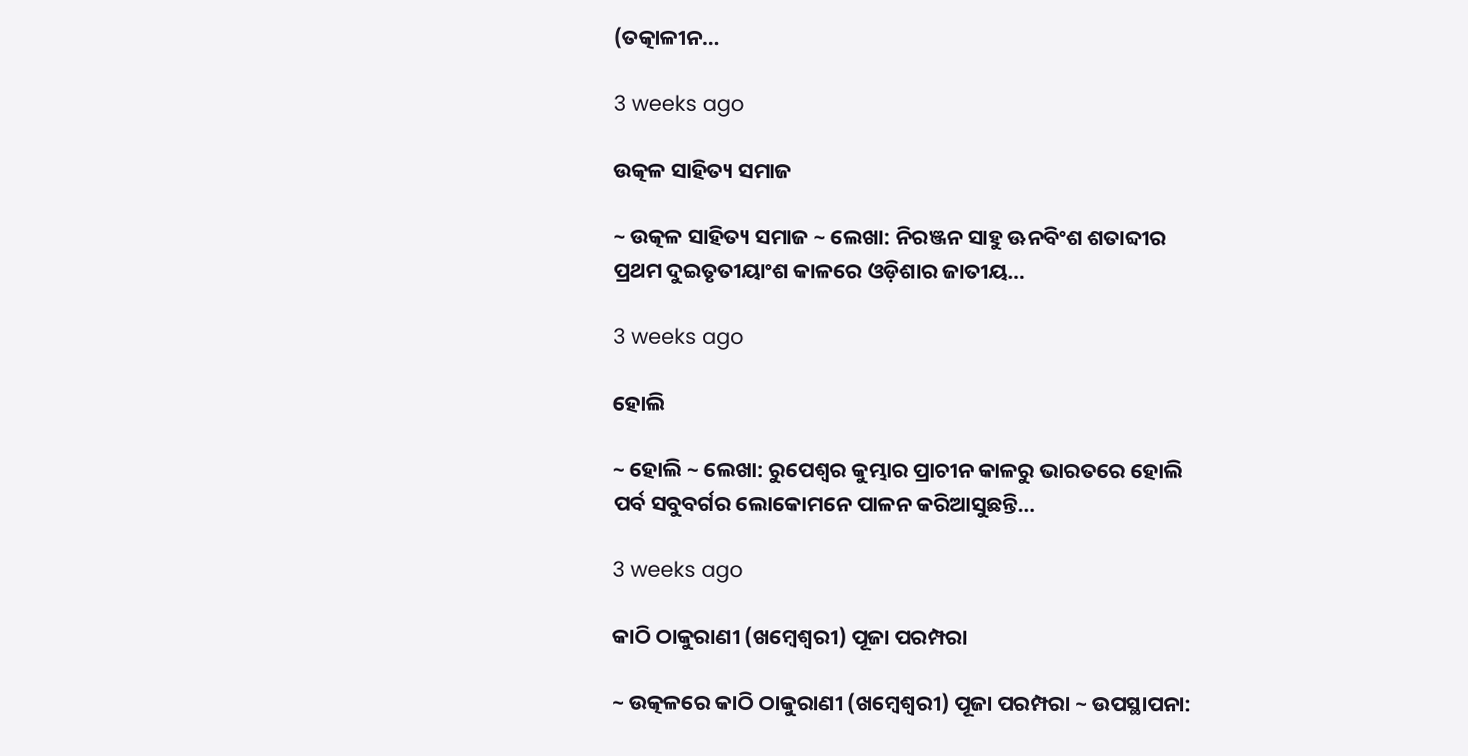(ତତ୍କାଳୀନ…

3 weeks ago

ଉତ୍କଳ ସାହିତ୍ୟ ସମାଜ

~ ଉତ୍କଳ ସାହିତ୍ୟ ସମାଜ ~ ଲେଖା: ନିରଞ୍ଜନ ସାହୁ ଊନବିଂଶ ଶତାବ୍ଦୀର ପ୍ରଥମ ଦୁଇତୃତୀୟାଂଶ କାଳରେ ଓଡ଼ିଶାର ଜାତୀୟ…

3 weeks ago

ହୋଲି

~ ହୋଲି ~ ଲେଖା: ରୁପେଶ୍ୱର କୁମ୍ଭାର ପ୍ରାଚୀନ କାଳରୁ ଭାରତରେ ହୋଲି ପର୍ବ ସବୁବର୍ଗର ଲୋକୋମନେ ପାଳନ କରିଆସୁଛନ୍ତି…

3 weeks ago

କାଠି ଠାକୁରାଣୀ (ଖମ୍ବେଶ୍ଵରୀ) ପୂଜା ପରମ୍ପରା

~ ଉତ୍କଳରେ କାଠି ଠାକୁରାଣୀ (ଖମ୍ବେଶ୍ଵରୀ) ପୂଜା ପରମ୍ପରା ~ ଉପସ୍ଥାପନା: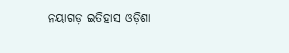ନୟାଗଡ଼ ଇତିହାସ ଓଡ଼ିଶା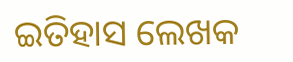ଇତିହାସ ଲେଖକ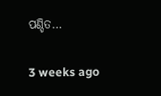ପଣ୍ଡିତ…

3 weeks ago